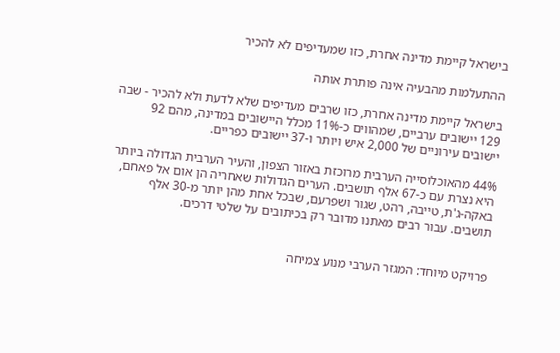בישראל קיימת מדינה אחרת, כזו שמעדיפים לא להכיר

ההתעלמות מהבעיה אינה פותרת אותה

בישראל קיימת מדינה אחרת, כזו שרבים מעדיפים שלא לדעת ולא להכיר - שבה 129 יישובים ערביים, שמהווים כ-11% מכלל היישובים במדינה, מהם 92 יישובים עירוניים של 2,000 איש ויותר ו-37 יישובים כפריים.

44% מהאוכלוסייה הערבית מרוכזת באזור הצפון, והעיר הערבית הגדולה ביותר היא נצרת עם כ-67 אלף תושבים. הערים הגדולות שאחריה הן אום אל פאחם, באקה-ג'ת, טייבה, רהט, שגור ושפרעם, שבכל אחת מהן יותר מ-30 אלף תושבים. עבור רבים מאתנו מדובר רק בכיתובים על שלטי דרכים.


פרויקט מיוחד: המגזר הערבי מנוע צמיחה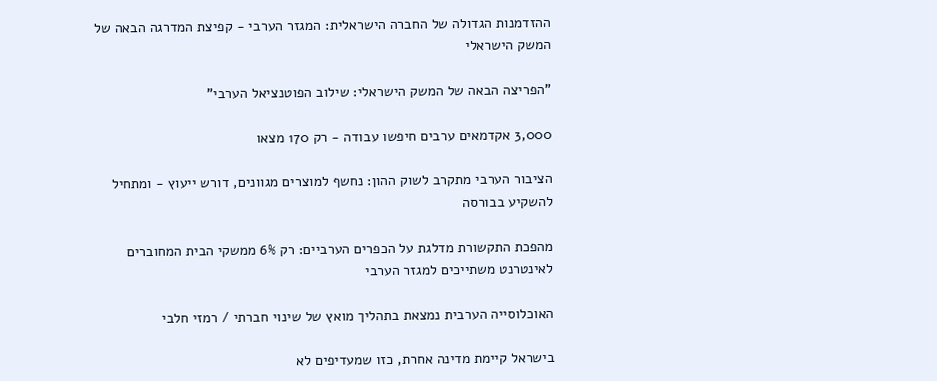ההזדמנות הגדולה של החברה הישראלית: המגזר הערבי - קפיצת המדרגה הבאה של המשק הישראלי

"הפריצה הבאה של המשק הישראלי: שילוב הפוטנציאל הערבי"

3,000 אקדמאים ערבים חיפשו עבודה - רק 170 מצאו

הציבור הערבי מתקרב לשוק ההון: נחשף למוצרים מגוונים, דורש ייעוץ - ומתחיל להשקיע בבורסה

מהפכת התקשורת מדלגת על הכפרים הערביים: רק 6% ממשקי הבית המחוברים לאינטרנט משתייכים למגזר הערבי

האוכלוסייה הערבית נמצאת בתהליך מואץ של שינוי חברתי / רמזי חלבי

בישראל קיימת מדינה אחרת, כזו שמעדיפים לא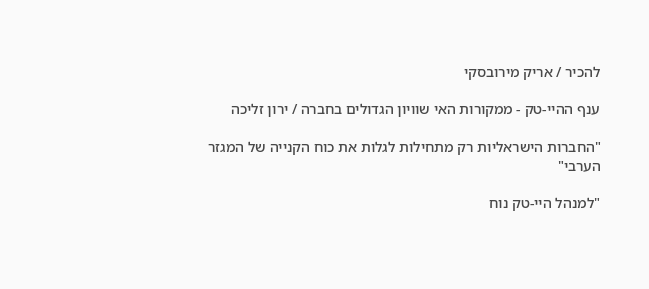להכיר / אריק מירובסקי

ענף ההיי-טק - ממקורות האי שוויון הגדולים בחברה / ירון זליכה

"החברות הישראליות רק מתחילות לגלות את כוח הקנייה של המגזר הערבי"

"למנהל היי-טק נוח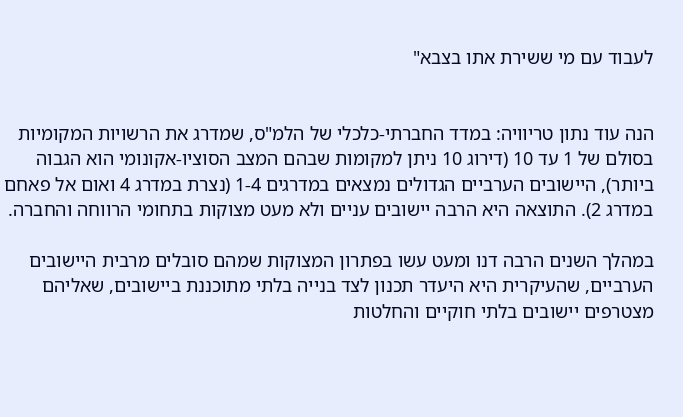לעבוד עם מי ששירת אתו בצבא"


הנה עוד נתון טריוויה: במדד החברתי-כלכלי של הלמ"ס, שמדרג את הרשויות המקומיות בסולם של 1 עד 10 (דירוג 10 ניתן למקומות שבהם המצב הסוציו-אקונומי הוא הגבוה ביותר), היישובים הערביים הגדולים נמצאים במדרגים 1-4 (נצרת במדרג 4 ואום אל פאחם במדרג 2). התוצאה היא הרבה יישובים עניים ולא מעט מצוקות בתחומי הרווחה והחברה.

במהלך השנים הרבה דנו ומעט עשו בפתרון המצוקות שמהם סובלים מרבית היישובים הערביים, שהעיקרית היא היעדר תכנון לצד בנייה בלתי מתוכננת ביישובים, שאליהם מצטרפים יישובים בלתי חוקיים והחלטות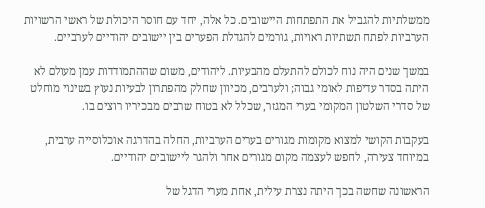ממשלתיות להגביל את התפתחות היישובים. כל אלה, יחד עם חוסר היכולת של ראשי הרשויות הערביות לפתח תשתיות ראויות, גורמים להגדלת הפערים בין יישובים יהודיים לערביים.

במשך שנים היה נוח לכולם להתעלם מהבעיות. ליהודים, משום שההתמודדות עמן מעולם לא היתה בסדר עדיפות לאומי גבוה; ולערבים, מכיוון שחלק מהפתרון לבעיות נעוץ בשינוי מוחלט של סדרי השלטון המקומי בערי המגזר, שכלל לא בטוח שרבים מבכיריו רוצים בו.

בעקבות הקושי למצוא מקומות מגורים בערים הערביות, החלה בהדרגה אוכלוסייה ערבית, במיוחד צעירה, לחפש לעצמה מקום מגורים אחר ולהגר ליישובים יהודיים.

הראשונה שחשה בכך היתה נצרת עילית, אחת מערי הדגל של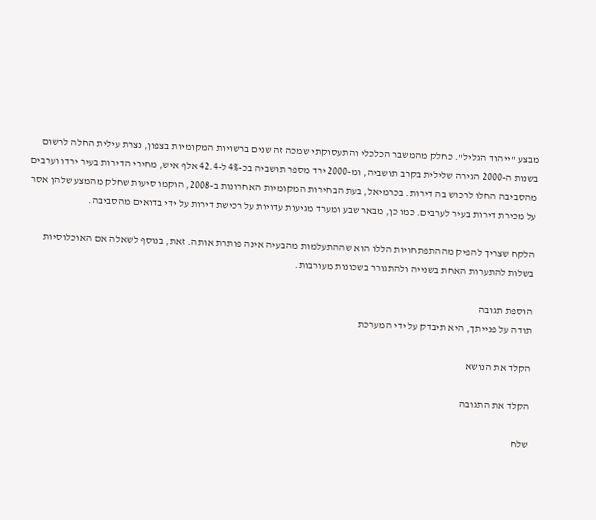מבצע "ייהוד הגליל". כחלק מהמשבר הכלכלי והתעסוקתי שמכה זה שנים ברשויות המקומיות בצפון, נצרת עילית החלה לרשום בשנות ה-2000 הגירה שלילית בקרב תושביה, ומ-2000 ירד מספר תושביה בכ-4% ל-42.4 אלף איש, מחירי הדירות בעיר ירדו וערבים מהסביבה החלו לרכוש בה דירות. בכרמיאל, בעת הבחירות המקומיות האחרונות ב-2008, הוקמו סיעות שחלק מהמצע שלהן אסר על מכירת דירות בעיר לערבים. כמו כן, מבאר שבע ומערד מגיעות עדויות על רכישת דירות על ידי בדואים מהסביבה.

הלקח שצריך להפיק מההתפתחויות הללו הוא שההתעלמות מהבעיה אינה פותרת אותה. זאת, בנוסף לשאלה אם האוכלוסיות בשלות להתערות האחת בשנייה ולהתגורר בשכונות מעורבות.

הוספת תגובה
תודה על פנייתך, היא תיבדק על ידי המערכת

הקלד את הנושא

הקלד את התגובה

שלח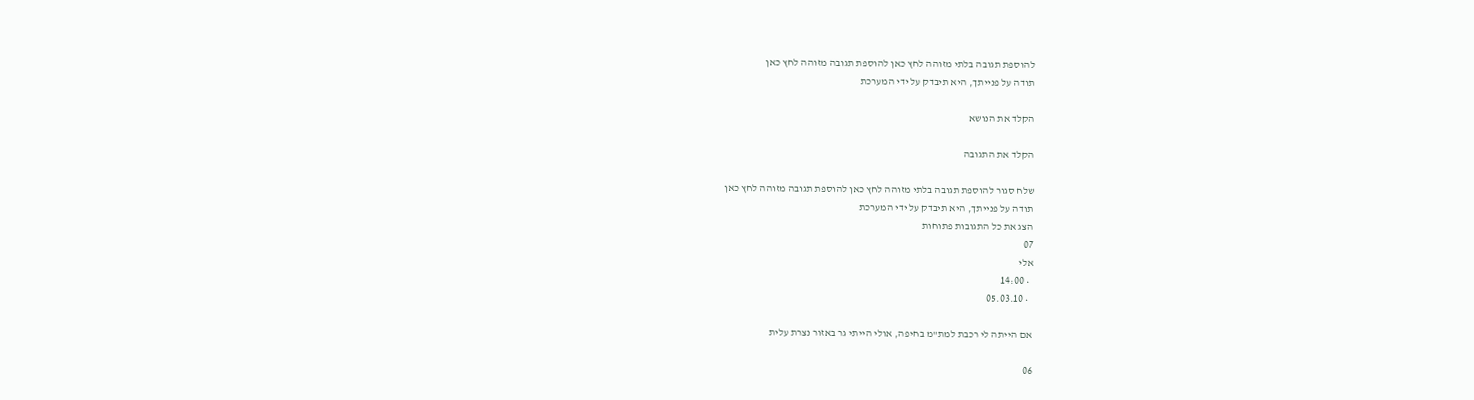להוספת תגובה בלתי מזוהה לחץ כאן להוספת תגובה מזוהה לחץ כאן
תודה על פנייתך, היא תיבדק על ידי המערכת

הקלד את הנושא

הקלד את התגובה

שלח סגור להוספת תגובה בלתי מזוהה לחץ כאן להוספת תגובה מזוהה לחץ כאן
תודה על פנייתך, היא תיבדק על ידי המערכת
הצג את כל התגובות פתוחות
07
אלי
  • 14:00
  • 05.03.10

אם הייתה לי רכבת למת"מ בחיפה, אולי הייתי גר באזור נצרת עלית

06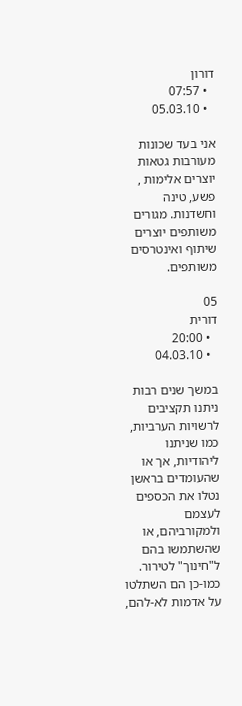דורון
  • 07:57
  • 05.03.10

אני בעד שכונות מעורבות גטאות יוצרים אלימות , פשע, טינה וחשדנות. מגורים משותפים יוצרים שיתוף ואינטרסים משותפים.

05
דורית
  • 20:00
  • 04.03.10

במשך שנים רבות ניתנו תקציבים לרשויות הערביות, כמו שניתנו ליהודיות, אך או שהעומדים בראשן נטלו את הכספים לעצמם ולמקורביהם, או שהשתמשו בהם ל"חינוך" לטירור. כמו-כן הם השתלטו על אדמות לא-להם,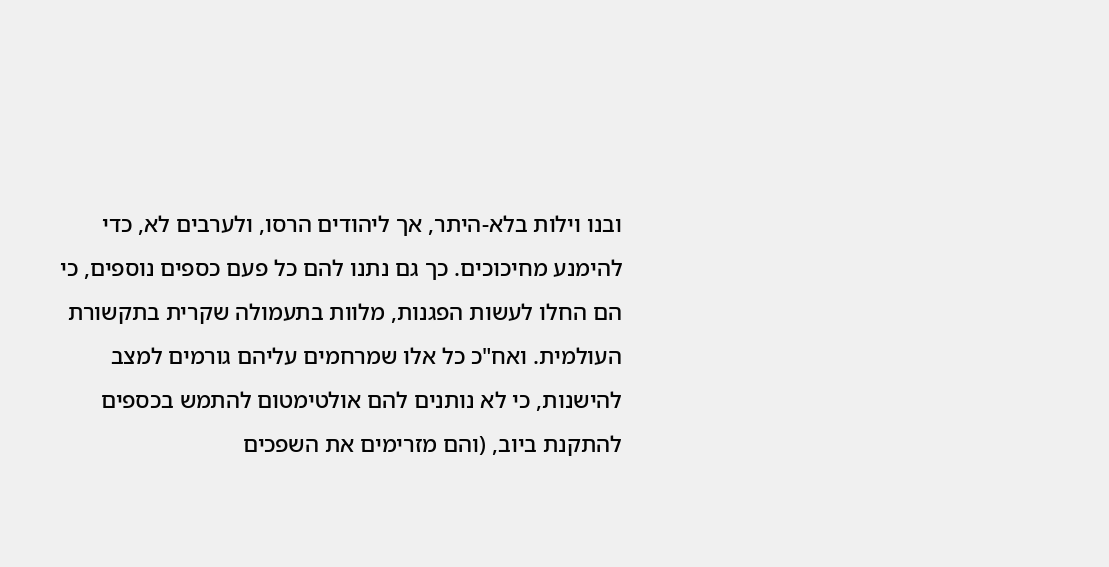ובנו וילות בלא-היתר, אך ליהודים הרסו, ולערבים לא, כדי להימנע מחיכוכים. כך גם נתנו להם כל פעם כספים נוספים, כי הם החלו לעשות הפגנות, מלוות בתעמולה שקרית בתקשורת העולמית. ואח"כ כל אלו שמרחמים עליהם גורמים למצב להישנות, כי לא נותנים להם אולטימטום להתמש בכספים להתקנת ביוב, (והם מזרימים את השפכים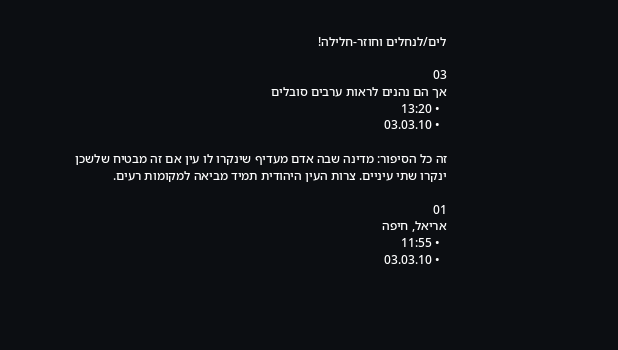לים/לנחלים וחוזר-חלילה!

03
אך הם נהנים לראות ערבים סובלים
  • 13:20
  • 03.03.10

זה כל הסיפור: מדינה שבה אדם מעדיף שינקרו לו עין אם זה מבטיח שלשכן ינקרו שתי עיניים. צרות העין היהודית תמיד מביאה למקומות רעים.

01
אריאל, חיפה
  • 11:55
  • 03.03.10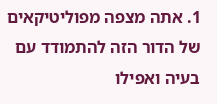1. אתה מצפה מפוליטיקאים של הדור הזה להתמודד עם בעיה ואפילו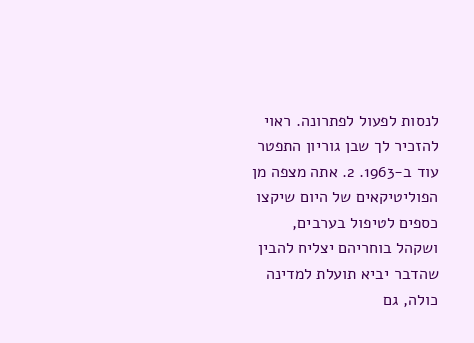לנסות לפעול לפתרונה. ראוי להזכיר לך שבן גוריון התפטר עוד ב-1963. 2. אתה מצפה מן הפוליטיקאים של היום שיקצו כספים לטיפול בערבים, ושקהל בוחריהם יצליח להבין שהדבר יביא תועלת למדינה כולה, גם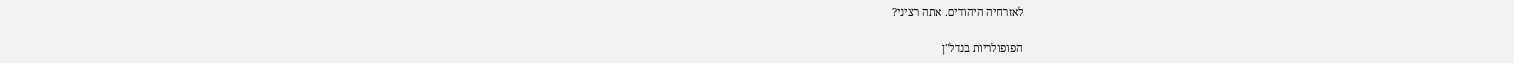לאזרחיה היהודים. אתה רציני?

הפופולריות בנדל"ן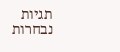תגיות נבחרות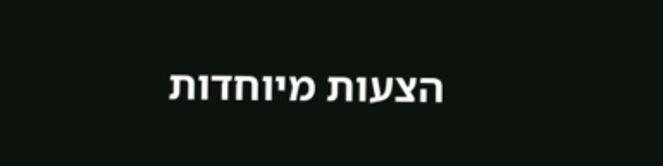הצעות מיוחדות